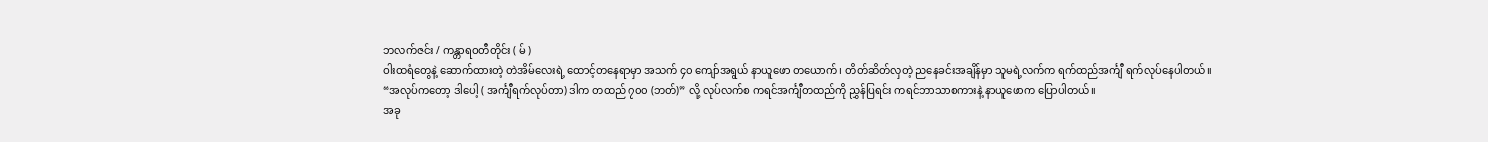ဘလက်ဇင်း / ကန္တာရဝတီတိုင်း ( မ် )
ဝါးထရံတွေနဲ့ ဆောက်ထားတဲ့ တဲအိမ်လေးရဲ့ ထောင့်တနေရာမှာ အသက် ၄၀ ကျော်အရွယ် နာယူဖော တယောက်၊ တိတ်ဆိတ်လှတဲ့ ညနေခင်းအချိန်မှာ သူမရဲ့လက်က ရက်ထည်အင်္ကျီ ရက်လုပ်နေပါတယ်။
“အလုပ်ကတော့ ဒါပေါ့ ( အင်္ကျီရက်လုပ်တာ) ဒါက တထည် ၇၀၀ (ဘတ်)” လို့ လုပ်လက်စ ကရင်အင်္ကျီတထည်ကို ညွှန်ပြရင်း ကရင်ဘာသာစကားနဲ့ နာယူဖောက ပြောပါတယ်။
အခု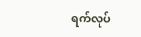ရက်လုပ်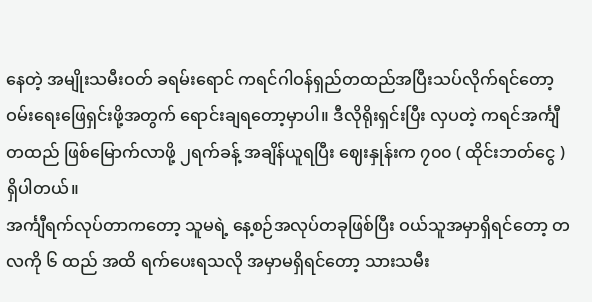နေတဲ့ အမျိုးသမီးဝတ် ခရမ်းရောင် ကရင်ဂါဝန်ရှည်တထည်အပြီးသပ်လိုက်ရင်တော့ ဝမ်းရေးဖြေရှင်းဖို့အတွက် ရောင်းချရတော့မှာပါ။ ဒီလိုရိုးရှင်းပြီး လှပတဲ့ ကရင်အင်္ကျီတထည် ဖြစ်မြောက်လာဖို့ ၂ရက်ခန့် အချိန်ယူရပြီး ဈေးနှုန်းက ၇၀၀ ( ထိုင်းဘတ်ငွေ ) ရှိပါတယ်။
အင်္ကျီရက်လုပ်တာကတော့ သူမရဲ့ နေ့စဉ်အလုပ်တခုဖြစ်ပြီး ဝယ်သူအမှာရှိရင်တော့ တလကို ၆ ထည် အထိ ရက်ပေးရသလို အမှာမရှိရင်တော့ သားသမီး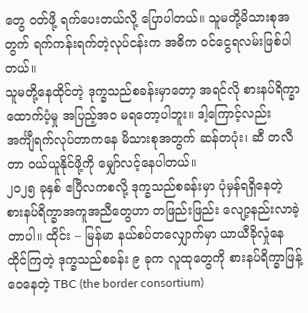တွေ ဝတ်ဖို့ ရက်ပေးတယ်လို့ ပြောပါတယ်။ သူမတို့မိသားစုအတွက် ရက်ကန်းရက်တဲ့လုပ်ငန်းက အဓိက ဝင်ငွေရလမ်းဖြစ်ပါတယ်။
သူမတို့နေထိုင်တဲ့ ဒုက္ခသည်စခန်းမှာတော့ အရင်လို စားနပ်ရိက္ခာထောက်ပံ့မှု အပြည့်အဝ မရတော့ပါဘူး။ ဒါ့ကြောင့်လည်း အင်္ကျီရက်လုပ်တာကနေ မိသားစုအတွက် ဆန်တပုံး၊ ဆီ တလီတာ ဝယ်ယူနိုင်ဖို့ကို မျှော်လင့်နေပါတယ်။
၂၀၂၅ ခုနှစ် ဧပြီလကစလို့ ဒုက္ခသည်စခန်းမှာ ပုံမှန်ရရှိနေတဲ့ စားနပ်ရိက္ခာအကူအညီတွေဟာ တဖြည်းဖြည်း လျော့နည်းလာခဲ့တာပါ။ ထိုင်း – မြန်မာ နယ်စပ်တလျှောက်မှာ ယာယီခိုလှုံနေထိုင်ကြတဲ့ ဒုက္ခသည်စခန်း ၉ ခုက လူထုတွေကို စားနပ်ရိက္ခာဖြန့်ဝေနေတဲ့ TBC (the border consortium)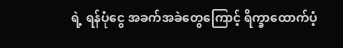ရဲ့ ရန်ပုံငွေ အခက်အခဲတွေကြောင့် ရိက္ခာထောက်ပံ့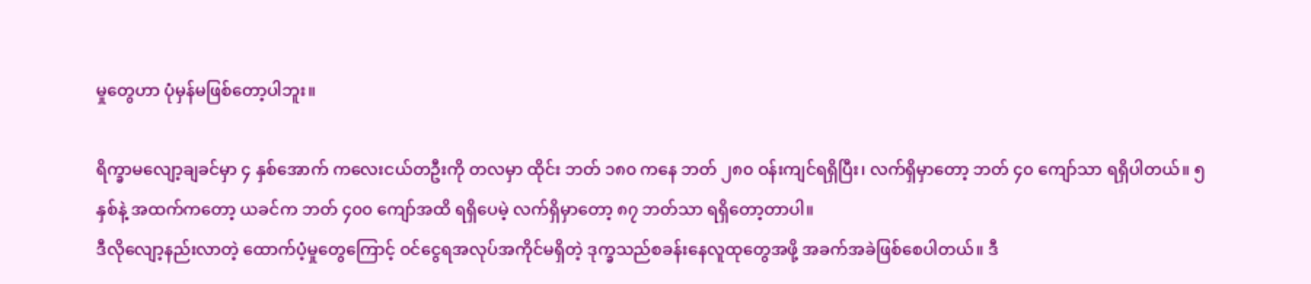မှုတွေဟာ ပုံမှန်မဖြစ်တော့ပါဘူး။

ရိက္ခာမလျော့ချခင်မှာ ၄ နှစ်အောက် ကလေးငယ်တဦးကို တလမှာ ထိုင်း ဘတ် ၁၈၀ ကနေ ဘတ် ၂၈၀ ဝန်းကျင်ရရှိပြီး၊ လက်ရှိမှာတော့ ဘတ် ၄၀ ကျော်သာ ရရှိပါတယ်။ ၅နှစ်နဲ့ အထက်ကတော့ ယခင်က ဘတ် ၄၀၀ ကျော်အထိ ရရှိပေမဲ့ လက်ရှိမှာတော့ ၈၇ ဘတ်သာ ရရှိတော့တာပါ။
ဒီလိုလျော့နည်းလာတဲ့ ထောက်ပံ့မှုတွေကြောင့် ဝင်ငွေရအလုပ်အကိုင်မရှိတဲ့ ဒုက္ခသည်စခန်းနေလူထုတွေအဖို့ အခက်အခဲဖြစ်စေပါတယ်။ ဒီ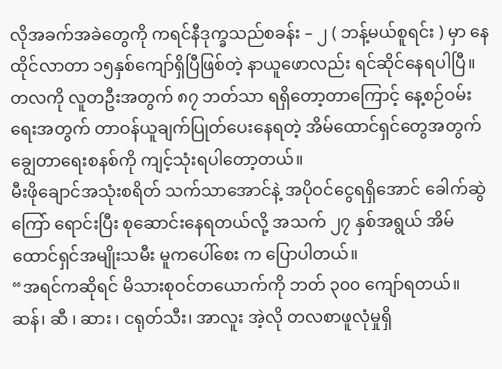လိုအခက်အခဲတွေကို ကရင်နီဒုက္ခသည်စခန်း – ၂ ( ဘန့်မယ်စူရင်း ) မှာ နေထိုင်လာတာ ၁၅နှစ်ကျော်ရှိပြီဖြစ်တဲ့ နာယူဖောလည်း ရင်ဆိုင်နေရပါပြီ။
တလကို လူတဦးအတွက် ၈၇ ဘတ်သာ ရရှိတော့တာကြောင့် နေ့စဉ်ဝမ်းရေးအတွက် တာဝန်ယူချက်ပြုတ်ပေးနေရတဲ့ အိမ်ထောင်ရှင်တွေအတွက် ချွေတာရေးစနစ်ကို ကျင့်သုံးရပါတော့တယ်။
မီးဖိုချောင်အသုံးစရိတ် သက်သာအောင်နဲ့ အပိုဝင်ငွေရရှိအောင် ခေါက်ဆွဲကြော် ရောင်းပြီး စုဆောင်းနေရတယ်လို့ အသက် ၂၇ နှစ်အရွယ် အိမ်ထောင်ရှင်အမျိုးသမီး မူကပေါ်စေး က ပြောပါတယ်။
“အရင်ကဆိုရင် မိသားစုဝင်တယောက်ကို ဘတ် ၃၀၀ ကျော်ရတယ်။ ဆန်၊ ဆီ ၊ ဆား ၊ ငရုတ်သီး၊ အာလူး အဲ့လို တလစာဖူလုံမှုရှိ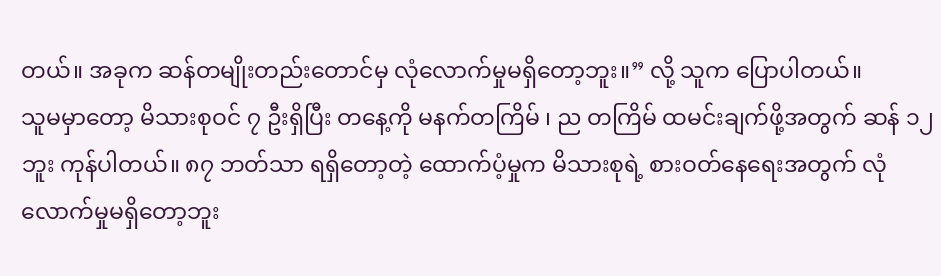တယ်။ အခုက ဆန်တမျိုးတည်းတောင်မှ လုံလောက်မှုမရှိတော့ဘူး။” လို့ သူက ပြောပါတယ်။
သူမမှာတော့ မိသားစုဝင် ၇ ဦးရှိပြီး တနေ့ကို မနက်တကြိမ် ၊ ည တကြိမ် ထမင်းချက်ဖို့အတွက် ဆန် ၁၂ ဘူး ကုန်ပါတယ်။ ၈၇ ဘတ်သာ ရရှိတော့တဲ့ ထောက်ပံ့မှုက မိသားစုရဲ့ စားဝတ်နေရေးအတွက် လုံလောက်မှုမရှိတော့ဘူး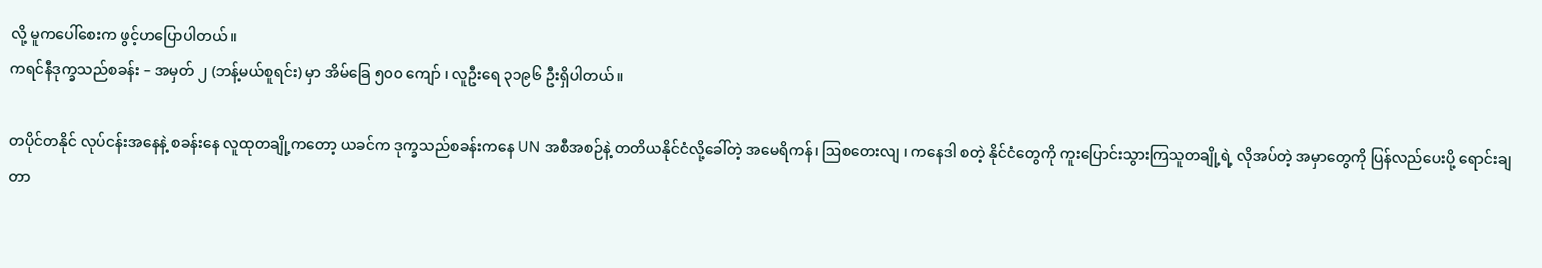လို့ မူကပေါ်စေးက ဖွင့်ဟပြောပါတယ်။
ကရင်နီဒုက္ခသည်စခန်း – အမှတ် ၂ (ဘန့်မယ်စူရင်း) မှာ အိမ်ခြေ ၅၀၀ ကျော် ၊ လူဦးရေ ၃၁၉၆ ဦးရှိပါတယ်။

တပိုင်တနိုင် လုပ်ငန်းအနေနဲ့ စခန်းနေ လူထုတချို့ကတော့ ယခင်က ဒုက္ခသည်စခန်းကနေ UN အစီအစဉ်နဲ့ တတိယနိုင်ငံလို့ခေါ်တဲ့ အမေရိကန်၊ ဩစတေးလျ ၊ ကနေဒါ စတဲ့ နိုင်ငံတွေကို ကူးပြောင်းသွားကြသူတချို့ရဲ့ လိုအပ်တဲ့ အမှာတွေကို ပြန်လည်ပေးပို့ ရောင်းချတာ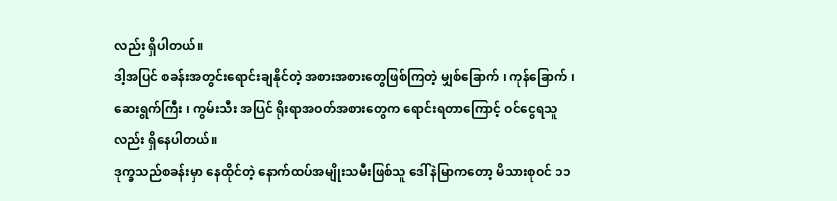လည်း ရှိပါတယ်။
ဒါ့အပြင် စခန်းအတွင်းရောင်းချနိုင်တဲ့ အစားအစားတွေဖြစ်ကြတဲ့ မျှစ်ခြောက် ၊ ကုန်ခြောက် ၊ ဆေးရွက်ကြီး ၊ ကွမ်းသီး အပြင် ရိုးရာအဝတ်အစားတွေက ရောင်းရတာကြောင့် ဝင်ငွေရသူလည်း ရှိနေပါတယ်။
ဒုက္ခသည်စခန်းမှာ နေထိုင်တဲ့ နောက်ထပ်အမျိုးသမီးဖြစ်သူ ဒေါ်နဲမြာကတော့ မိသားစုဝင် ၁၁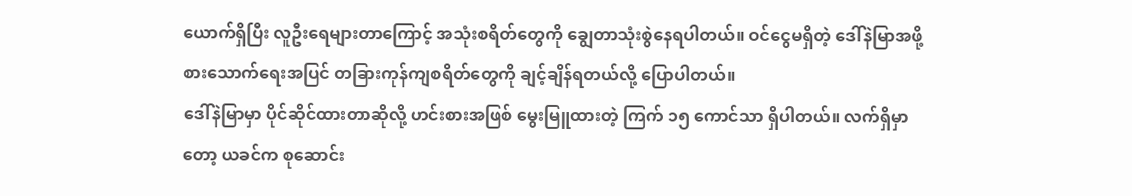ယောက်ရှိပြီး လူဦးရေများတာကြောင့် အသုံးစရိတ်တွေကို ချွေတာသုံးစွဲနေရပါတယ်။ ဝင်ငွေမရှိတဲ့ ဒေါ်နဲမြာအဖို့ စားသောက်ရေးအပြင် တခြားကုန်ကျစရိတ်တွေကို ချင့်ချိန်ရတယ်လို့ ပြောပါတယ်။
ဒေါ်နဲမြာမှာ ပိုင်ဆိုင်ထားတာဆိုလို့ ဟင်းစားအဖြစ် မွေးမြူထားတဲ့ ကြက် ၁၅ ကောင်သာ ရှိပါတယ်။ လက်ရှိမှာတော့ ယခင်က စုဆောင်း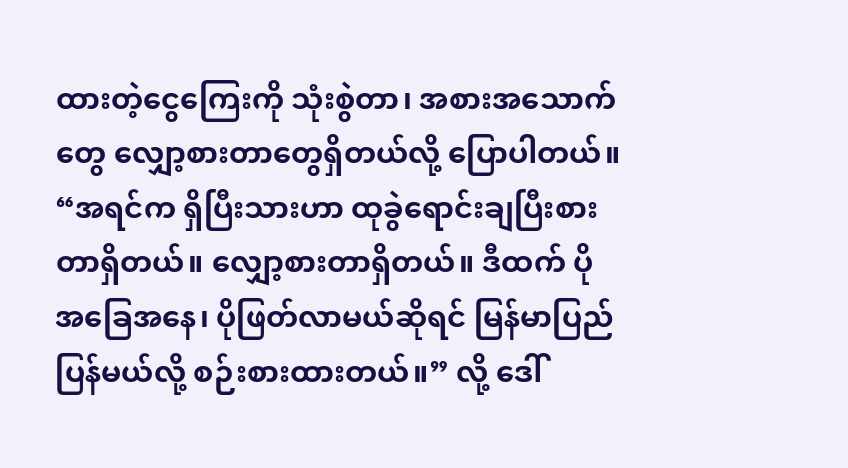ထားတဲ့ငွေကြေးကို သုံးစွဲတာ၊ အစားအသောက်တွေ လျှော့စားတာတွေရှိတယ်လို့ ပြောပါတယ်။
“အရင်က ရှိပြီးသားဟာ ထုခွဲရောင်းချပြီးစားတာရှိတယ်။ လျှော့စားတာရှိတယ်။ ဒီထက် ပိုအခြေအနေ၊ ပိုဖြတ်လာမယ်ဆိုရင် မြန်မာပြည်ပြန်မယ်လို့ စဉ်းစားထားတယ်။” လို့ ဒေါ်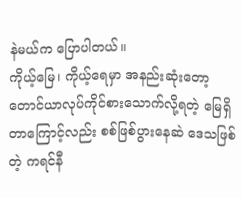နဲမယ်က ပြောပါတယ်။
ကိုယ့်မြေ၊ ကိုယ့်ရေမှာ အနည်းဆုံးတော့ တောင်ယာလုပ်ကိုင်စားသောက်လို့ရတဲ့ မြေရှိတာကြောင့်လည်း စစ်ဖြစ်ပွားနေဆဲ ဒေသဖြစ်တဲ့ ကရင်နီ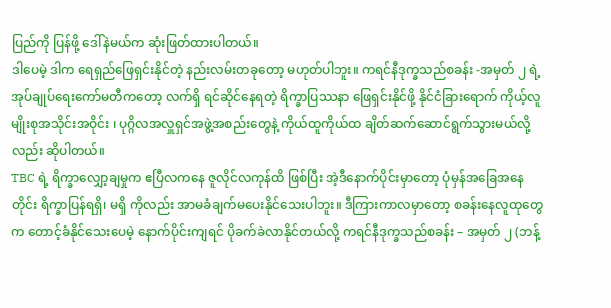ပြည်ကို ပြန်ဖို့ ဒေါ်နဲမယ်က ဆုံးဖြတ်ထားပါတယ်။
ဒါပေမဲ့ ဒါက ရေရှည်ဖြေရှင်းနိုင်တဲ့ နည်းလမ်းတခုတော့ မဟုတ်ပါဘူး။ ကရင်နီဒုက္ခသည်စခန်း -အမှတ် ၂ ရဲ့ အုပ်ချုပ်ရေးကော်မတီကတော့ လက်ရှိ ရင်ဆိုင်နေရတဲ့ ရိက္ခာပြဿနာ ဖြေရှင်းနိုင်ဖို့ နိုင်ငံခြားရောက် ကိုယ့်လူမျိုးစုအသိုင်းအဝိုင်း ၊ ပုဂ္ဂိလအလှူရှင်အဖွဲ့အစည်းတွေနဲ့ ကိုယ်ထူကိုယ်ထ ချိတ်ဆက်ဆောင်ရွက်သွားမယ်လို့လည်း ဆိုပါတယ်။
TBC ရဲ့ ရိက္ခာလျှော့ချမှုက ဧပြီလကနေ ဇူလိုင်လကုန်ထိ ဖြစ်ပြီး အဲ့ဒီနောက်ပိုင်းမှာတော့ ပုံမှန်အခြေအနေတိုင်း ရိက္ခာပြန်ရရှိ၊ မရှိ ကိုလည်း အာမခံချက်မပေးနိုင်သေးပါဘူး။ ဒီကြားကာလမှာတော့ စခန်းနေလူထုတွေက တောင့်ခံနိုင်သေးပေမဲ့ နောက်ပိုင်းကျရင် ပိုခက်ခဲလာနိုင်တယ်လို့ ကရင်နီဒုက္ခသည်စခန်း – အမှတ် ၂ (ဘန့်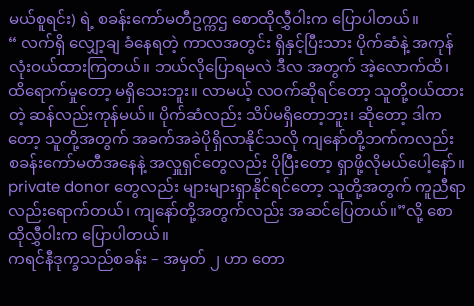မယ်စူရင်း) ရဲ့ စခန်းကော်မတီဥက္ကဌ စောထိုလွှီဝါးက ပြောပါတယ်။
“ လက်ရှိ လျှော့ချ ခံနေရတဲ့ ကာလအတွင်း ရှိနှင့်ပြီးသား ပိုက်ဆံနဲ့ အကုန်လုံးဝယ်ထားကြတယ်။ ဘယ်လိုပြောရမလဲ ဒီလ အတွက် အဲ့လောက်ထိ၊ ထိရောက်မှုတော့ မရှိသေးဘူး။ လာမယ့် လဝက်ဆိုရင်တော့ သူတို့ဝယ်ထားတဲ့ ဆန်လည်းကုန်မယ်။ ပိုက်ဆံလည်း သိပ်မရှိတော့ဘူး၊ ဆိုတော့ ဒါကတော့ သူတို့အတွက် အခက်အခဲပိုရှိလာနိုင်သလို ကျနော်တို့ဘက်ကလည်း စခန်းကော်မတီအနေနဲ့ အလှူရှင်တွေလည်း ပိုပြီးတော့ ရှာဖို့လိုမယ်ပေါ့နော်။ private donor တွေလည်း များများရှာနိုင်ရင်တော့ သူတို့အတွက် ကူညီရာလည်းရောက်တယ်၊ ကျနော်တို့အတွက်လည်း အဆင်ပြေတယ်။”လို့ စောထိုလွှီဝါးက ပြောပါတယ်။
ကရင်နီဒုက္ခသည်စခန်း – အမှတ် ၂ ဟာ တော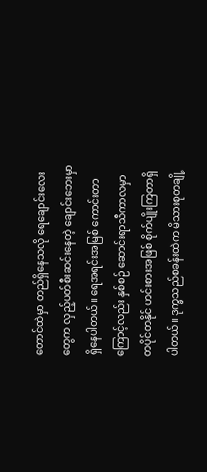တောင်ထဲမှာ တည်ရှိနေသလို ရေချောင်းလေးတွေက လှည့်ပတ်စီးဆင်းနေတဲ့ ချောင်းဘေးမှာ ရှိနေပါတယ်။ ရေအရင်းအမြစ် ကောင်းတာကြောင့်လည်း နှစ်စဉ် ဆောင်းရာသီကာလမှာ တပိုင်တနိုင် ဟင်းစားအဖြစ် စိုက်ပျိုးကြတာရှိပါတယ်။ ဒုက္ခသည်စခန်းထဲက မိသားစုတချို့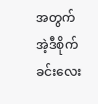အတွက် အဲ့ဒီစိုက်ခင်းလေး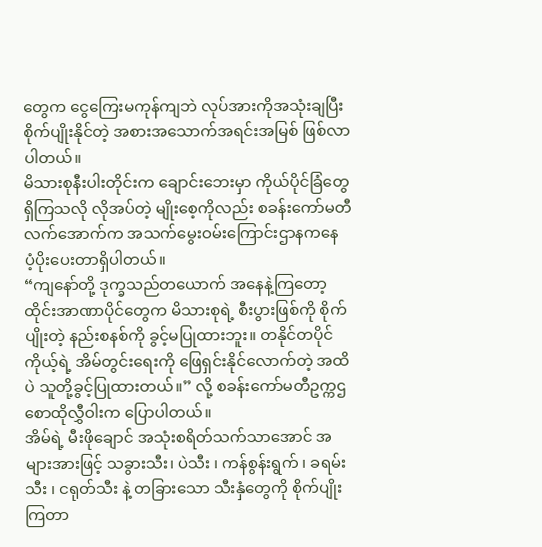တွေက ငွေကြေးမကုန်ကျဘဲ လုပ်အားကိုအသုံးချပြီး စိုက်ပျိုးနိုင်တဲ့ အစားအသောက်အရင်းအမြစ် ဖြစ်လာပါတယ်။
မိသားစုနီးပါးတိုင်းက ချောင်းဘေးမှာ ကိုယ်ပိုင်ခြံတွေ ရှိကြသလို လိုအပ်တဲ့ မျိုးစေ့ကိုလည်း စခန်းကော်မတီလက်အောက်က အသက်မွေးဝမ်းကြောင်းဌာနကနေ ပံ့ပိုးပေးတာရှိပါတယ်။
“ကျနော်တို့ ဒုက္ခသည်တယောက် အနေနဲ့ကြတော့ ထိုင်းအာဏာပိုင်တွေက မိသားစုရဲ့ စီးပွားဖြစ်ကို စိုက်ပျိုးတဲ့ နည်းစနစ်ကို ခွင့်မပြုထားဘူး။ တနိုင်တပိုင် ကိုယ့်ရဲ့ အိမ်တွင်းရေးကို ဖြေရှင်းနိုင်လောက်တဲ့ အထိပဲ သူတို့ခွင့်ပြုထားတယ်။” လို့ စခန်းကော်မတီဥက္ကဌ စောထိုလွှီဝါးက ပြောပါတယ်။
အိမ်ရဲ့ မီးဖိုချောင် အသုံးစရိတ်သက်သာအောင် အများအားဖြင့် သခွားသီး၊ ပဲသီး ၊ ကန်စွန်းရွက် ၊ ခရမ်းသီး ၊ ငရုတ်သီး နဲ့ တခြားသော သီးနှံတွေကို စိုက်ပျိုးကြတာ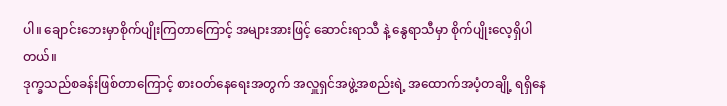ပါ။ ချောင်းဘေးမှာစိုက်ပျိုးကြတာကြောင့် အများအားဖြင့် ဆောင်းရာသီ နဲ့ နွေရာသီမှာ စိုက်ပျိုးလေ့ရှိပါတယ်။
ဒုက္ခသည်စခန်းဖြစ်တာကြောင့် စားဝတ်နေရေးအတွက် အလှူရှင်အဖွဲ့အစည်းရဲ့ အထောက်အပံ့တချို့ ရရှိနေ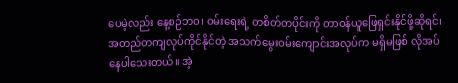ပေမဲ့လည်း နေ့စဉ်ဘဝ၊ ဝမ်းရေးရဲ့ တစိတ်တပိုင်းကို တာဝန်ယူဖြေရှင်းနိုင်ဖို့ဆိုရင်၊ အတည်တကျလုပ်ကိုင်နိုင်တဲ့ အသက်မွေးဝမ်းကျောင်းအလုပ်က မရှိမဖြစ် လိုအပ်နေပါသေးတယ်။ အဲ့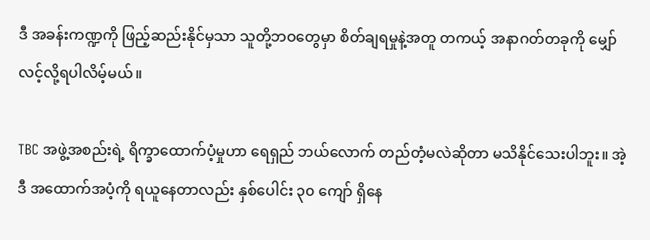ဒီ အခန်းကဏ္ဍကို ဖြည့်ဆည်းနိုင်မှသာ သူတို့ဘဝတွေမှာ စိတ်ချရမှုနဲ့အတူ တကယ့် အနာဂတ်တခုကို မျှော်လင့်လို့ရပါလိမ့်မယ်။

TBC အဖွဲ့အစည်းရဲ့ ရိက္ခာထောက်ပံ့မှုဟာ ရေရှည် ဘယ်လောက် တည်တံ့မလဲဆိုတာ မသိနိုင်သေးပါဘူး။ အဲ့ဒီ အထောက်အပံ့ကို ရယူနေတာလည်း နှစ်ပေါင်း ၃၀ ကျော် ရှိနေ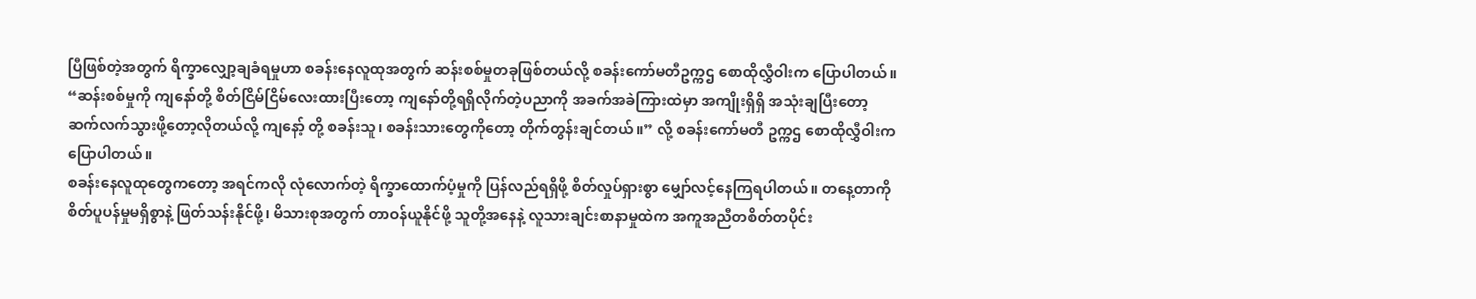ပြီဖြစ်တဲ့အတွက် ရိက္ခာလျှော့ချခံရမှုဟာ စခန်းနေလူထုအတွက် ဆန်းစစ်မှုတခုဖြစ်တယ်လို့ စခန်းကော်မတီဥက္ကဌ စောထိုလွှီဝါးက ပြောပါတယ်။
“ဆန်းစစ်မှုကို ကျနော်တို့ စိတ်ငြိမ်ငြိမ်လေးထားပြီးတော့ ကျနော်တို့ရရှိလိုက်တဲ့ပညာကို အခက်အခဲကြားထဲမှာ အကျိုးရှိရှိ အသုံးချပြီးတော့ ဆက်လက်သွားဖို့တော့လိုတယ်လို့ ကျနော့် တို့ စခန်းသူ၊ စခန်းသားတွေကိုတော့ တိုက်တွန်းချင်တယ်။” လို့ စခန်းကော်မတီ ဥက္ကဌ စောထိုလွှီဝါးက ပြောပါတယ်။
စခန်းနေလူထုတွေကတော့ အရင်ကလို လုံလောက်တဲ့ ရိက္ခာထောက်ပံ့မှုကို ပြန်လည်ရရှိဖို့ စိတ်လှုပ်ရှားစွာ မျှော်လင့်နေကြရပါတယ်။ တနေ့တာကို စိတ်ပူပန်မှုမရှိစွာနဲ့ ဖြတ်သန်းနိုင်ဖို့၊ မိသားစုအတွက် တာဝန်ယူနိုင်ဖို့ သူတို့အနေနဲ့ လူသားချင်းစာနာမှုထဲက အကူအညီတစိတ်တပိုင်း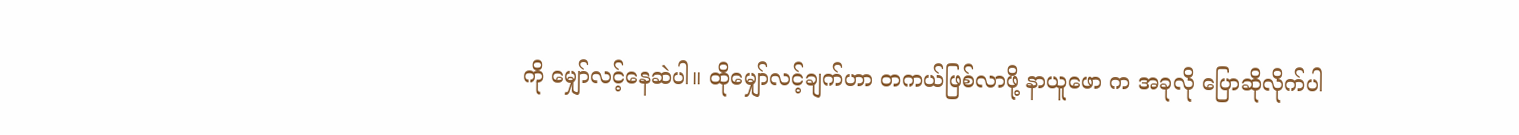ကို မျှော်လင့်နေဆဲပါ။ ထိုမျှော်လင့်ချက်ဟာ တကယ်ဖြစ်လာဖို့ နာယူဖော က အခုလို ပြောဆိုလိုက်ပါ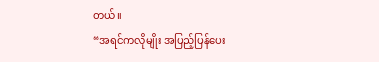တယ်။
“အရင်ကလိုမျိုး အပြည့်ပြန်ပေး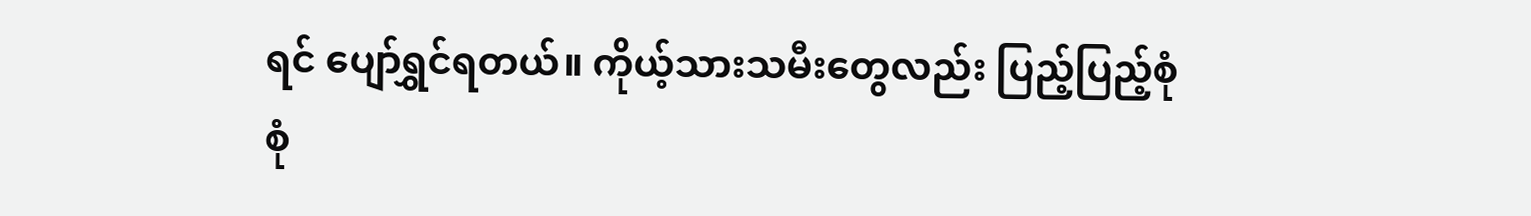ရင် ပျော်ရွှင်ရတယ်။ ကိုယ့်သားသမီးတွေလည်း ပြည့်ပြည့်စုံစုံ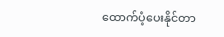ထောက်ပံ့ပေးနိုင်တာ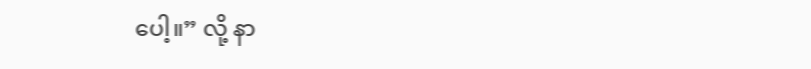ပေါ့။” လို့ နာ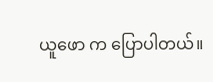ယူဖော က ပြောပါတယ်။